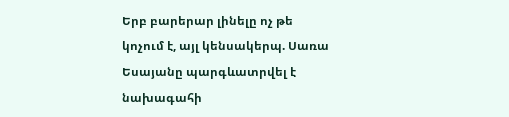Երբ բարերար լինելը ոչ թե կոչում է, այլ կենսակերպ. Սառա Եսայանը պարգևատրվել է նախագահի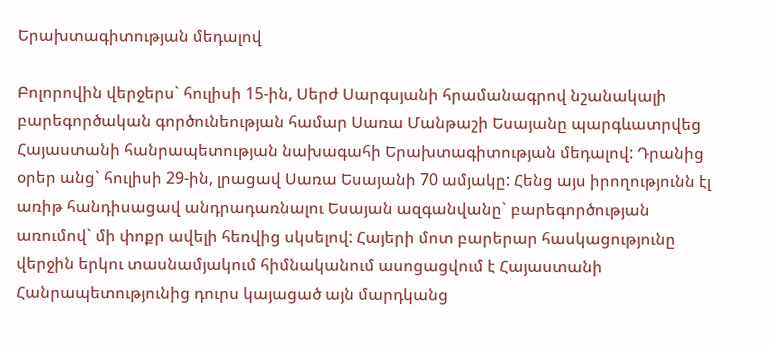Երախտագիտության մեդալով

Բոլորովին վերջերս` հուլիսի 15-ին, Սերժ Սարգսյանի հրամանագրով նշանակալի բարեգործական գործունեության համար Սառա Մանթաշի Եսայանը պարգևատրվեց Հայաստանի հանրապետության նախագահի Երախտագիտության մեդալով: Դրանից օրեր անց` հուլիսի 29-ին, լրացավ Սառա Եսայանի 70 ամյակը: Հենց այս իրողությունն էլ առիթ հանդիսացավ անդրադառնալու Եսայան ազգանվանը` բարեգործության առումով` մի փոքր ավելի հեռվից սկսելով: Հայերի մոտ բարերար հասկացությունը վերջին երկու տասնամյակում հիմնականում ասոցացվում է Հայաստանի Հանրապետությունից դուրս կայացած այն մարդկանց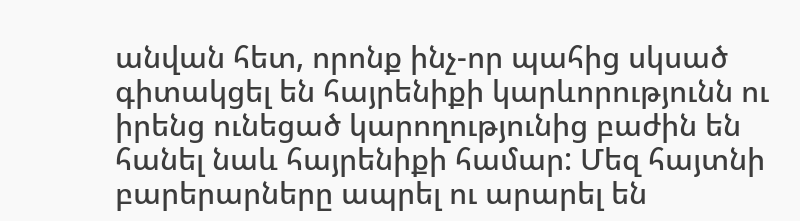անվան հետ, որոնք ինչ-որ պահից սկսած գիտակցել են հայրենիքի կարևորությունն ու իրենց ունեցած կարողությունից բաժին են հանել նաև հայրենիքի համար: Մեզ հայտնի բարերարները ապրել ու արարել են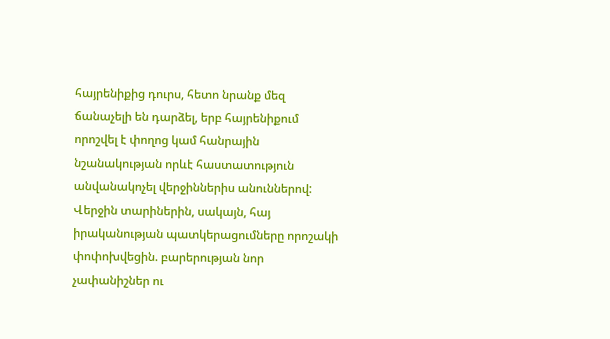հայրենիքից դուրս, հետո նրանք մեզ ճանաչելի են դարձել, երբ հայրենիքում որոշվել է փողոց կամ հանրային նշանակության որևէ հաստատություն անվանակոչել վերջիններիս անուններով: Վերջին տարիներին, սակայն, հայ իրականության պատկերացումները որոշակի փոփոխվեցին. բարերության նոր չափանիշներ ու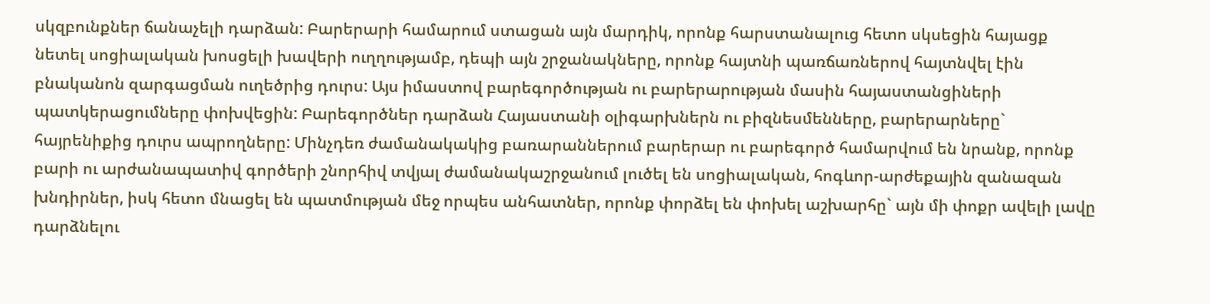սկզբունքներ ճանաչելի դարձան: Բարերարի համարում ստացան այն մարդիկ, որոնք հարստանալուց հետո սկսեցին հայացք նետել սոցիալական խոսցելի խավերի ուղղությամբ, դեպի այն շրջանակները, որոնք հայտնի պառճառներով հայտնվել էին բնականոն զարգացման ուղեծրից դուրս: Այս իմաստով բարեգործության ու բարերարության մասին հայաստանցիների պատկերացումները փոխվեցին: Բարեգործներ դարձան Հայաստանի օլիգարխներն ու բիզնեսմենները, բարերարները` հայրենիքից դուրս ապրողները: Մինչդեռ ժամանակակից բառարաններում բարերար ու բարեգործ համարվում են նրանք, որոնք բարի ու արժանապատիվ գործերի շնորհիվ տվյալ ժամանակաշրջանում լուծել են սոցիալական, հոգևոր-արժեքային զանազան խնդիրներ, իսկ հետո մնացել են պատմության մեջ որպես անհատներ, որոնք փորձել են փոխել աշխարհը` այն մի փոքր ավելի լավը դարձնելու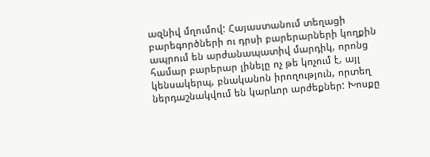ազնիվ մղումով: Հայաստանում տեղացի բարեգործների ու դրսի բարերարների կողքին ապրում են արժանապատիվ մարդիկ, որոնց համար բարերար լինելը ոչ թե կոչում է, այլ կենսակերպ, բնականոն իրողություն, որտեղ ներդաշնակվում են կարևոր արժեքներ: Խոսքը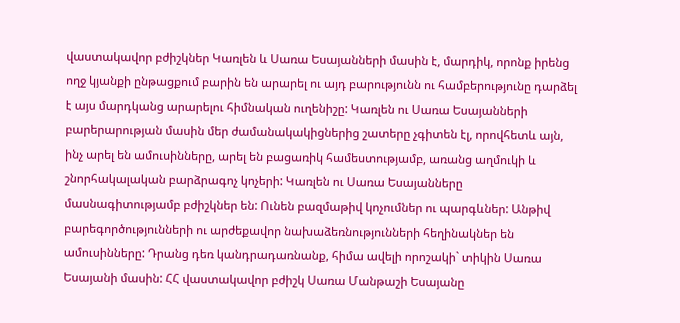վաստակավոր բժիշկներ Կառլեն և Սառա Եսայանների մասին է, մարդիկ, որոնք իրենց ողջ կյանքի ընթացքում բարին են արարել ու այդ բարությունն ու համբերությունը դարձել է այս մարդկանց արարելու հիմնական ուղենիշը: Կառլեն ու Սառա Եսայանների բարերարության մասին մեր ժամանակակիցներից շատերը չգիտեն էլ, որովհետև այն, ինչ արել են ամուսինները, արել են բացառիկ համեստությամբ, առանց աղմուկի և շնորհակալական բարձրագոչ կոչերի: Կառլեն ու Սառա Եսայանները մասնագիտությամբ բժիշկներ են: Ունեն բազմաթիվ կոչումներ ու պարգևներ: Անթիվ բարեգործությունների ու արժեքավոր նախաձեռնությունների հեղինակներ են ամուսինները: Դրանց դեռ կանդրադառնանք, հիմա ավելի որոշակի` տիկին Սառա Եսայանի մասին: ՀՀ վաստակավոր բժիշկ Սառա Մանթաշի Եսայանը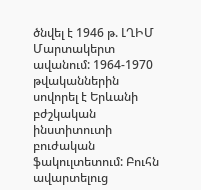ծնվել է 1946 թ. ԼՂԻՄ Մարտակերտ ավանում: 1964-1970 թվականներին սովորել է Երևանի բժշկական ինստիտուտի բուժական ֆակուլտետում: Բուհն ավարտելուց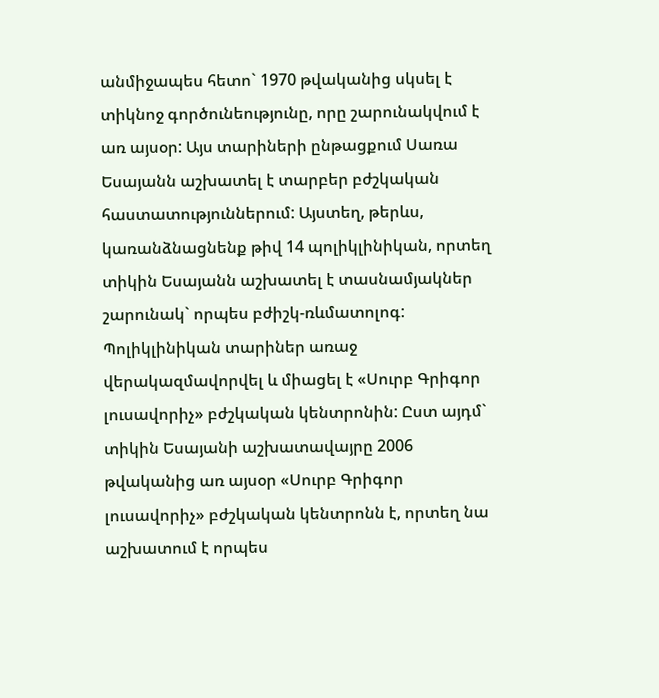անմիջապես հետո` 1970 թվականից սկսել է տիկնոջ գործունեությունը, որը շարունակվում է առ այսօր: Այս տարիների ընթացքում Սառա Եսայանն աշխատել է տարբեր բժշկական հաստատություններում: Այստեղ, թերևս, կառանձնացնենք թիվ 14 պոլիկլինիկան, որտեղ տիկին Եսայանն աշխատել է տասնամյակներ շարունակ` որպես բժիշկ-ռևմատոլոգ: Պոլիկլինիկան տարիներ առաջ վերակազմավորվել և միացել է «Սուրբ Գրիգոր լուսավորիչ» բժշկական կենտրոնին: Ըստ այդմ` տիկին Եսայանի աշխատավայրը 2006 թվականից առ այսօր «Սուրբ Գրիգոր լուսավորիչ» բժշկական կենտրոնն է, որտեղ նա աշխատում է որպես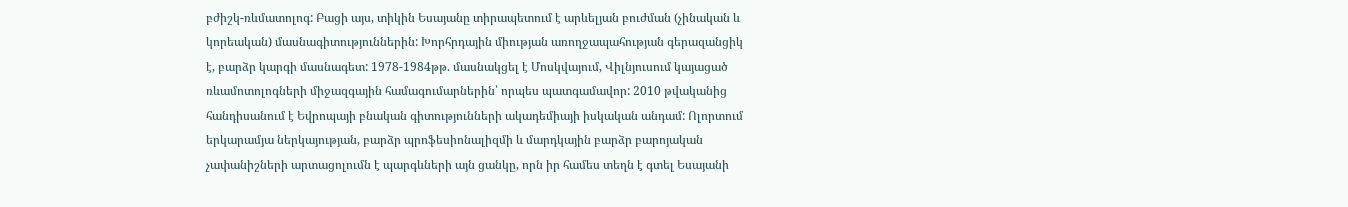բժիշկ-ռևմատոլոգ: Բացի այս, տիկին Եսայանը տիրապետում է արևելյան բուժման (չինական և կորեական) մասնագիտություններին: Խորհրդային միության առողջապահության գերազանցիկ է, բարձր կարգի մասնագետ: 1978-1984թթ. մասնակցել է Մոսկվայում, Վիլնյուսում կայացած ռևամոտոլոգների միջազգային համագումարներին՝ որպես պատգամավոր: 2010 թվականից հանդիսանում է Եվրոպայի բնական գիտությունների ակադեմիայի իսկական անդամ: Ոլորտում երկարամյա ներկայության, բարձր պրոֆեսիոնալիզմի և մարդկային բարձր բարոյական չափանիշների արտացոլումն է պարգևների այն ցանկը, որն իր համես տեղն է գտել Եսայանի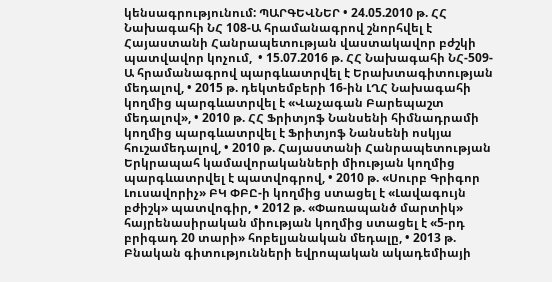կենսագրությունում: ՊԱՐԳԵՎՆԵՐ • 24.05.2010 թ. ՀՀ Նախագահի ՆՀ 108-Ա հրամանագրով շնորհվել է Հայաստանի Հանրապետության վաստակավոր բժշկի պատվավոր կոչում,  • 15.07.2016 թ. ՀՀ Նախագահի ՆՀ-509-Ա հրամանագրով պարգևատրվել է Երախտագիտության մեդալով, • 2015 թ. դեկտեմբերի 16-ին ԼՂՀ Նախագահի կողմից պարգևատրվել է «Վաչագան Բարեպաշտ մեդալով», • 2010 թ. ՀՀ Ֆրիտյոֆ Նանսենի հիմնադրամի կողմից պարգևատրվել է Ֆրիտյոֆ Նանսենի ոսկյա հուշամեդալով, • 2010 թ. Հայաստանի Հանրապետության Երկրապահ կամավորականների միության կողմից պարգևատրվել է պատվոգրով, • 2010 թ. «Սուրբ Գրիգոր Լուսավորիչ» ԲԿ ՓԲԸ-ի կողմից ստացել է «Լավագույն բժիշկ» պատվոգիր, • 2012 թ. «Փառապանծ մարտիկ» հայրենասիրական միության կողմից ստացել է «5-րդ բրիգադ 20 տարի» հոբելյանական մեդալը, • 2013 թ. Բնական գիտությունների եվրոպական ակադեմիայի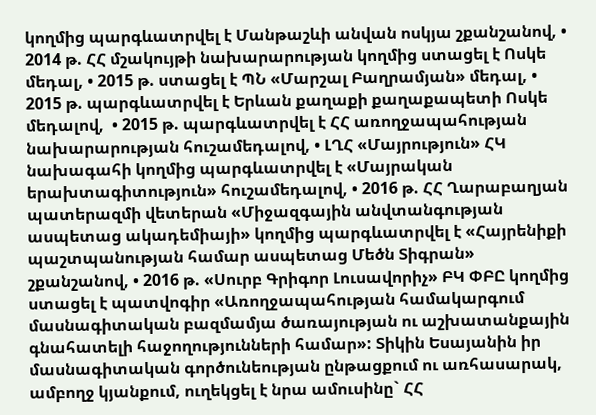կողմից պարգևատրվել է Մանթաշևի անվան ոսկյա շքանշանով, • 2014 թ. ՀՀ մշակույթի նախարարության կողմից ստացել է Ոսկե մեդալ, • 2015 թ. ստացել է ՊՆ «Մարշալ Բաղրամյան» մեդալ, • 2015 թ. պարգևատրվել է Երևան քաղաքի քաղաքապետի Ոսկե մեդալով,  • 2015 թ. պարգևատրվել է ՀՀ առողջապահության նախարարության հուշամեդալով, • ԼՂՀ «Մայրություն» ՀԿ նախագահի կողմից պարգևատրվել է «Մայրական երախտագիտություն» հուշամեդալով, • 2016 թ. ՀՀ Ղարաբաղյան պատերազմի վետերան «Միջազգային անվտանգության ասպետաց ակադեմիայի» կողմից պարգևատրվել է «Հայրենիքի պաշտպանության համար ասպետաց Մեծն Տիգրան» շքանշանով, • 2016 թ. «Սուրբ Գրիգոր Լուսավորիչ» ԲԿ ՓԲԸ կողմից ստացել է պատվոգիր «Առողջապահության համակարգում մասնագիտական բազմամյա ծառայության ու աշխատանքային գնահատելի հաջողությունների համար»: Տիկին Եսայանին իր մասնագիտական գործունեության ընթացքում ու առհասարակ, ամբողջ կյանքում, ուղեկցել է նրա ամուսինը` ՀՀ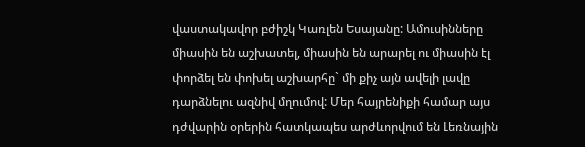վաստակավոր բժիշկ Կառլեն Եսայանը: Ամուսինները միասին են աշխատել, միասին են արարել ու միասին էլ փորձել են փոխել աշխարհը` մի քիչ այն ավելի լավը դարձնելու ազնիվ մղումով: Մեր հայրենիքի համար այս դժվարին օրերին հատկապես արժևորվում են Լեռնային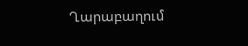Ղարաբաղում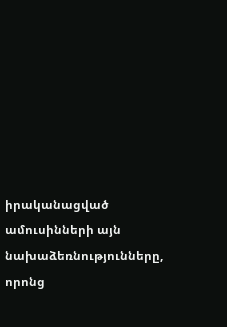իրականացված ամուսինների այն նախաձեռնությունները, որոնց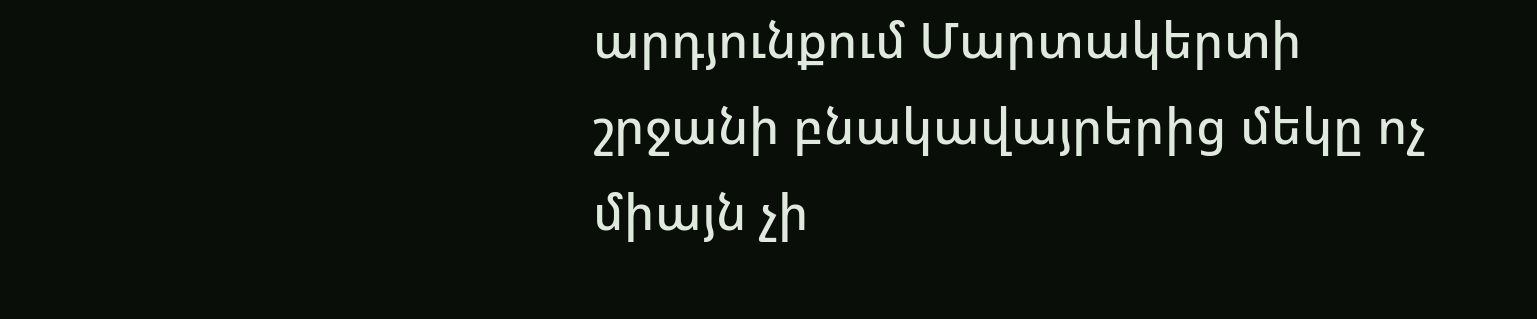արդյունքում Մարտակերտի շրջանի բնակավայրերից մեկը ոչ միայն չի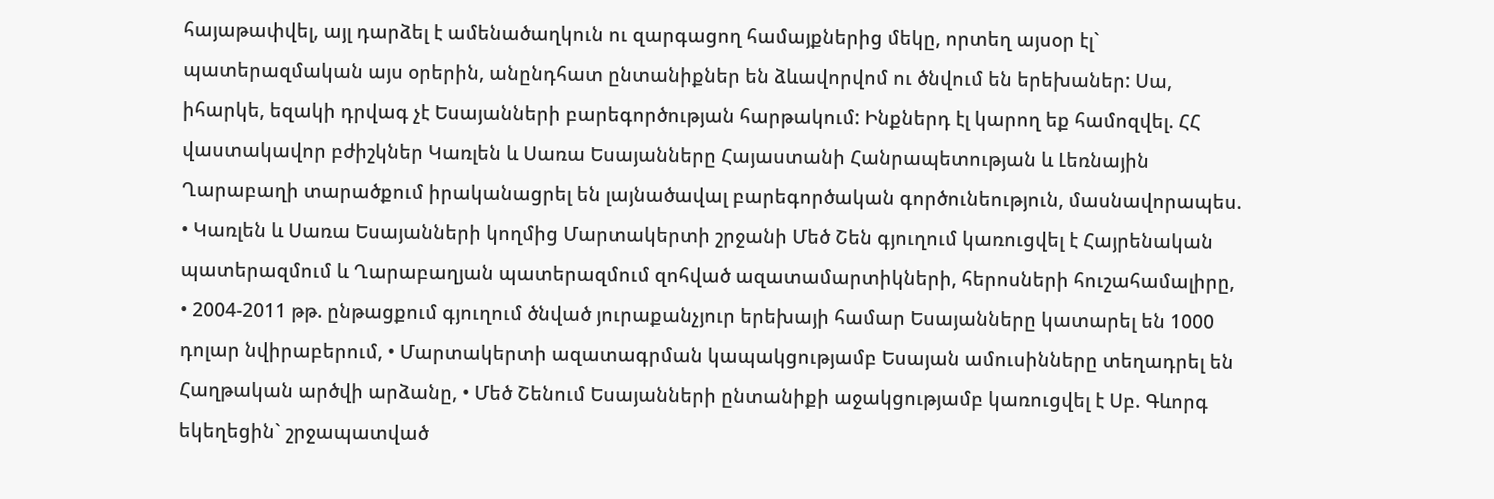հայաթափվել, այլ դարձել է ամենածաղկուն ու զարգացող համայքներից մեկը, որտեղ այսօր էլ` պատերազմական այս օրերին, անընդհատ ընտանիքներ են ձևավորվոմ ու ծնվում են երեխաներ: Սա, իհարկե, եզակի դրվագ չէ Եսայանների բարեգործության հարթակում: Ինքներդ էլ կարող եք համոզվել. ՀՀ վաստակավոր բժիշկներ Կառլեն և Սառա Եսայանները Հայաստանի Հանրապետության և Լեռնային Ղարաբաղի տարածքում իրականացրել են լայնածավալ բարեգործական գործունեություն, մասնավորապես. • Կառլեն և Սառա Եսայանների կողմից Մարտակերտի շրջանի Մեծ Շեն գյուղում կառուցվել է Հայրենական պատերազմում և Ղարաբաղյան պատերազմում զոհված ազատամարտիկների, հերոսների հուշահամալիրը, • 2004-2011 թթ. ընթացքում գյուղում ծնված յուրաքանչյուր երեխայի համար Եսայանները կատարել են 1000 դոլար նվիրաբերում, • Մարտակերտի ազատագրման կապակցությամբ Եսայան ամուսինները տեղադրել են Հաղթական արծվի արձանը, • Մեծ Շենում Եսայանների ընտանիքի աջակցությամբ կառուցվել է Սբ. Գևորգ եկեղեցին` շրջապատված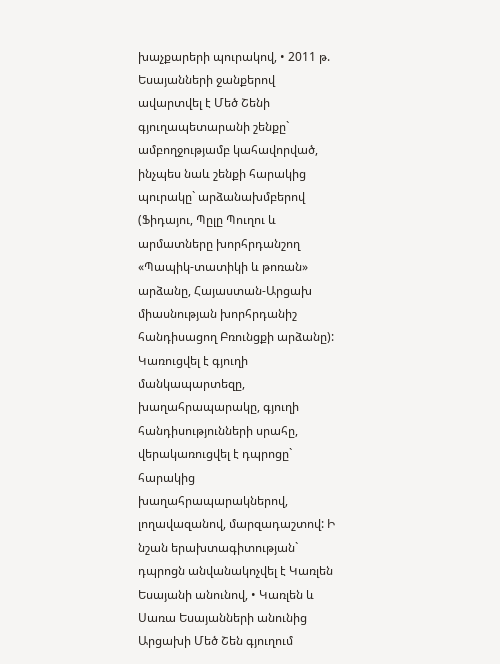խաչքարերի պուրակով, • 2011 թ. Եսայանների ջանքերով ավարտվել է Մեծ Շենի գյուղապետարանի շենքը` ամբողջությամբ կահավորված, ինչպես նաև շենքի հարակից պուրակը` արձանախմբերով (Ֆիդայու, Պըլը Պուղու և արմատները խորհրդանշող «Պապիկ-տատիկի և թոռան» արձանը, Հայաստան-Արցախ միասնության խորհրդանիշ հանդիսացող Բռունցքի արձանը): Կառուցվել է գյուղի մանկապարտեզը, խաղահրապարակը, գյուղի հանդիսությունների սրահը, վերակառուցվել է դպրոցը` հարակից խաղահրապարակներով, լողավազանով, մարզադաշտով: Ի նշան երախտագիտության` դպրոցն անվանակոչվել է Կառլեն Եսայանի անունով, • Կառլեն և Սառա Եսայանների անունից Արցախի Մեծ Շեն գյուղում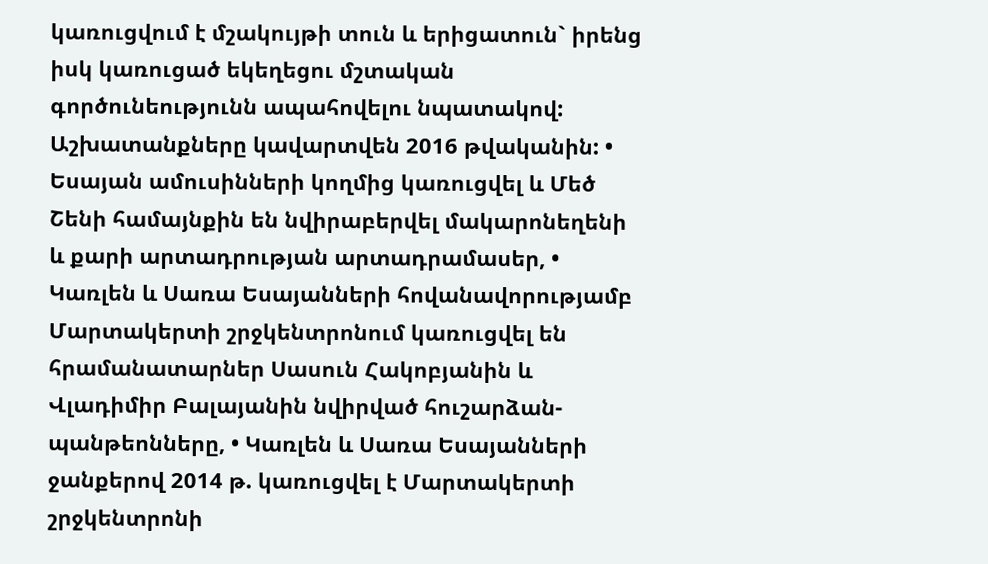կառուցվում է մշակույթի տուն և երիցատուն` իրենց իսկ կառուցած եկեղեցու մշտական գործունեությունն ապահովելու նպատակով: Աշխատանքները կավարտվեն 2016 թվականին: • Եսայան ամուսինների կողմից կառուցվել և Մեծ Շենի համայնքին են նվիրաբերվել մակարոնեղենի և քարի արտադրության արտադրամասեր, • Կառլեն և Սառա Եսայանների հովանավորությամբ Մարտակերտի շրջկենտրոնում կառուցվել են հրամանատարներ Սասուն Հակոբյանին և Վլադիմիր Բալայանին նվիրված հուշարձան-պանթեոնները, • Կառլեն և Սառա Եսայանների ջանքերով 2014 թ. կառուցվել է Մարտակերտի շրջկենտրոնի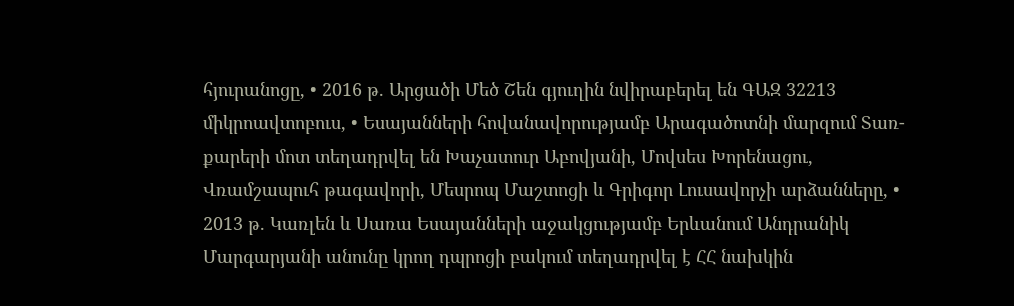հյուրանոցը, • 2016 թ. Արցածի Մեծ Շեն գյուղին նվիրաբերել են ԳԱԶ 32213 միկրոավտոբուս, • Եսայանների հովանավորությամբ Արագածոտնի մարզում Տառ-քարերի մոտ տեղադրվել են Խաչատուր Աբովյանի, Մովսես Խորենացու, Վռամշապուհ թագավորի, Մեսրոպ Մաշտոցի և Գրիգոր Լուսավորչի արձանները, • 2013 թ. Կառլեն և Սառա Եսայանների աջակցությամբ Երևանում Անդրանիկ Մարգարյանի անունը կրող դպրոցի բակում տեղադրվել է ՀՀ նախկին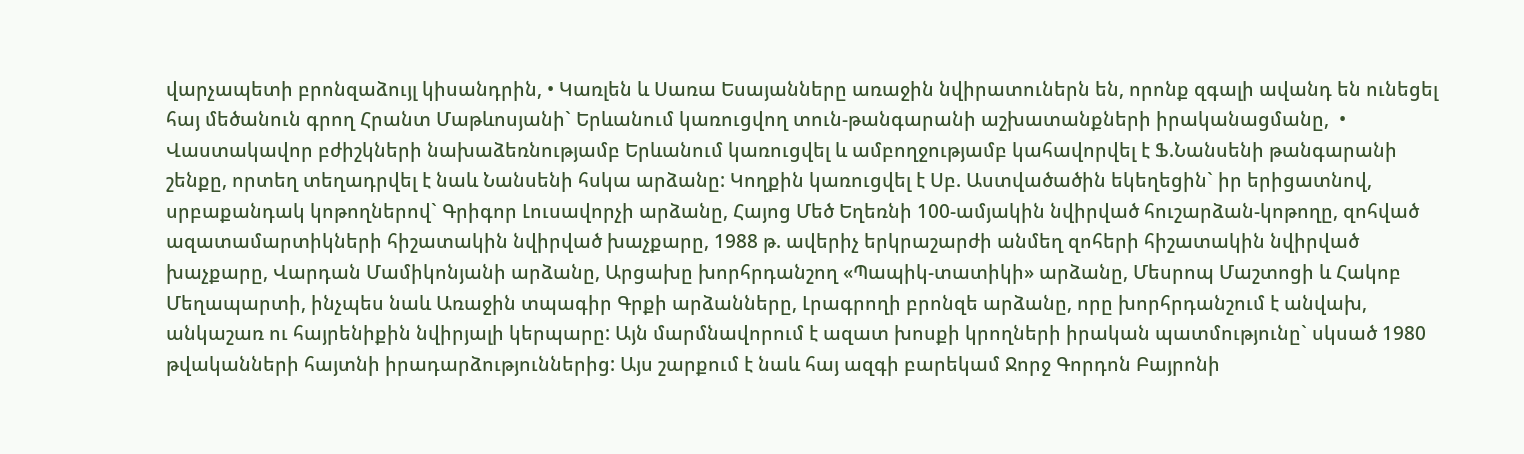վարչապետի բրոնզաձույլ կիսանդրին, • Կառլեն և Սառա Եսայանները առաջին նվիրատուներն են, որոնք զգալի ավանդ են ունեցել հայ մեծանուն գրող Հրանտ Մաթևոսյանի` Երևանում կառուցվող տուն-թանգարանի աշխատանքների իրականացմանը,  • Վաստակավոր բժիշկների նախաձեռնությամբ Երևանում կառուցվել և ամբողջությամբ կահավորվել է Ֆ.Նանսենի թանգարանի շենքը, որտեղ տեղադրվել է նաև Նանսենի հսկա արձանը: Կողքին կառուցվել է Սբ. Աստվածածին եկեղեցին` իր երիցատնով, սրբաքանդակ կոթողներով` Գրիգոր Լուսավորչի արձանը, Հայոց Մեծ Եղեռնի 100-ամյակին նվիրված հուշարձան-կոթողը, զոհված ազատամարտիկների հիշատակին նվիրված խաչքարը, 1988 թ. ավերիչ երկրաշարժի անմեղ զոհերի հիշատակին նվիրված խաչքարը, Վարդան Մամիկոնյանի արձանը, Արցախը խորհրդանշող «Պապիկ-տատիկի» արձանը, Մեսրոպ Մաշտոցի և Հակոբ Մեղապարտի, ինչպես նաև Առաջին տպագիր Գրքի արձանները, Լրագրողի բրոնզե արձանը, որը խորհրդանշում է անվախ, անկաշառ ու հայրենիքին նվիրյալի կերպարը: Այն մարմնավորում է ազատ խոսքի կրողների իրական պատմությունը` սկսած 1980 թվականների հայտնի իրադարձություններից: Այս շարքում է նաև հայ ազգի բարեկամ Ջորջ Գորդոն Բայրոնի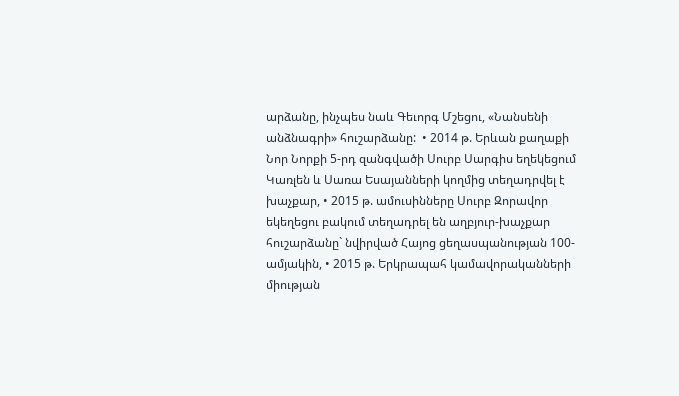արձանը, ինչպես նաև Գեւորգ Մշեցու, «Նանսենի անձնագրի» հուշարձանը:  • 2014 թ. Երևան քաղաքի Նոր Նորքի 5-րդ զանգվածի Սուրբ Սարգիս եղեկեցում Կառլեն և Սառա Եսայանների կողմից տեղադրվել է խաչքար, • 2015 թ. ամուսինները Սուրբ Զորավոր եկեղեցու բակում տեղադրել են աղբյուր-խաչքար հուշարձանը` նվիրված Հայոց ցեղասպանության 100-ամյակին, • 2015 թ. Երկրապահ կամավորականների միության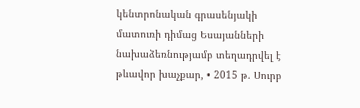կենտրոնական գրասենյակի մատուռի դիմաց Եսայանների նախաձեռնությամբ տեղադրվել է թևավոր խաչքար, • 2015 թ. Սուրբ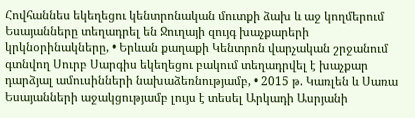Հովհաննես եկեղեցու կենտրոնական մուտքի ձախ և աջ կողմերում Եսայանները տեղադրել են Ջուղայի զույգ խաչքարերի կրկնօրինակները, • Երևան քաղաքի Կենտրոն վարչական շրջանում գտնվող Սուրբ Սարգիս եկեղեցու բակում տեղադրվել է խաչքար դարձյալ ամուսինների նախաձեռնությամբ, • 2015 թ. Կառլեն և Սառա Եսայանների աջակցությամբ լույս է տեսել Արկադի Ասրյանի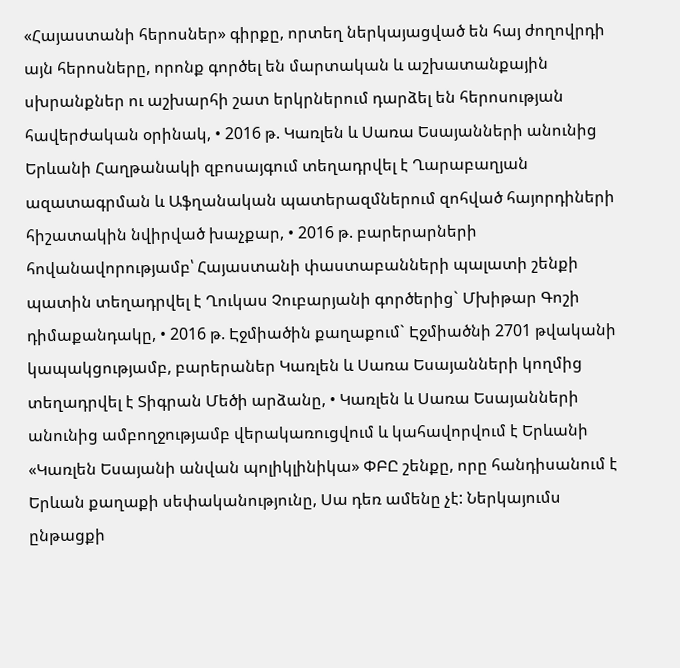«Հայաստանի հերոսներ» գիրքը, որտեղ ներկայացված են հայ ժողովրդի այն հերոսները, որոնք գործել են մարտական և աշխատանքային սխրանքներ ու աշխարհի շատ երկրներում դարձել են հերոսության հավերժական օրինակ, • 2016 թ. Կառլեն և Սառա Եսայանների անունից Երևանի Հաղթանակի զբոսայգում տեղադրվել է Ղարաբաղյան ազատագրման և Աֆղանական պատերազմներում զոհված հայորդիների հիշատակին նվիրված խաչքար, • 2016 թ. բարերարների հովանավորությամբ՝ Հայաստանի փաստաբանների պալատի շենքի պատին տեղադրվել է Ղուկաս Չուբարյանի գործերից` Մխիթար Գոշի դիմաքանդակը, • 2016 թ. Էջմիածին քաղաքում` Էջմիածնի 2701 թվականի կապակցությամբ, բարերաներ Կառլեն և Սառա Եսայանների կողմից տեղադրվել է Տիգրան Մեծի արձանը, • Կառլեն և Սառա Եսայանների անունից ամբողջությամբ վերակառուցվում և կահավորվում է Երևանի «Կառլեն Եսայանի անվան պոլիկլինիկա» ՓԲԸ շենքը, որը հանդիսանում է Երևան քաղաքի սեփականությունը, Սա դեռ ամենը չէ: Ներկայումս ընթացքի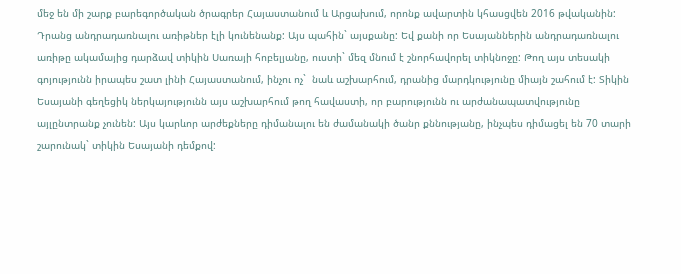մեջ են մի շարք բարեգործական ծրագրեր Հայաստանում և Արցախում, որոնք ավարտին կհասցվեն 2016 թվականին: Դրանց անդրադառնալու առիթներ էլի կունենանք: Այս պահին` այսքանը: Եվ քանի որ Եսայաններին անդրադառնալու առիթը ակամայից դարձավ տիկին Սառայի հոբելյանը, ուստի` մեզ մնում է շնորհավորել տիկնոջը: Թող այս տեսակի գոյությունն իրապես շատ լինի Հայաստանում, ինչու ոչ`  նաև աշխարհում, դրանից մարդկությունը միայն շահում է: Տիկին Եսայանի գեղեցիկ ներկայությունն այս աշխարհում թող հավաստի, որ բարությունն ու արժանապատվությունը այլընտրանք չունեն: Այս կարևոր արժեքները դիմանալու են ժամանակի ծանր քննությանը, ինչպես դիմացել են 70 տարի շարունակ` տիկին Եսայանի դեմքով: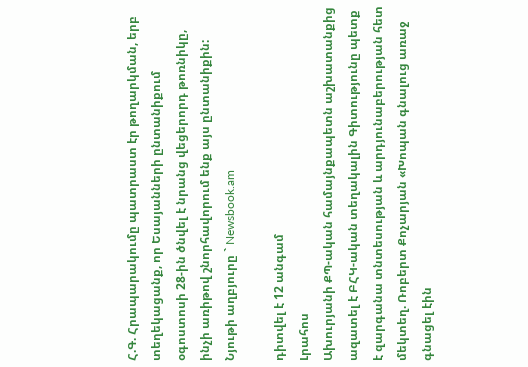Հ.Գ. Հրապարակումը պատրաստ էր թողարկման, երբ տեղեկացանք, որ Եսայանների ընտանիքում օգոստոսի 28-ին ծնվել է նրանց վեցերորդ թոռնիկը, ինչի առիթով շնորհավորում ենք այս ընտանիքին: Նյութի աղբյուրը ` Newsbook.am

դիտվել է 12 անգամ
Լրահոս
Ախուրյանի ՔՊ-ական համայնքապետն աշխատանքից ազատել է ԲՀԿ-ական տեղակալին Գիտությունը պետք է զարգանա տնտեսության և արդյունաբերության հետ մեկտեղ. Ռոբերտ Քոչարյան «Խոպան գնալուց առաջ գնացել էին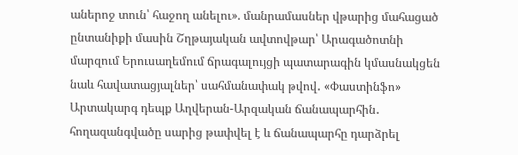աներոջ տուն՝ հաջող անելու». մանրամասներ վթարից մահացած ընտանիքի մասին Շղթայական ավտովթար՝ Արագածոտնի մարզում Երուսաղեմում ճրագալույցի պատարագին կմասնակցեն նաև հավատացյալներ՝ սահմանափակ թվով․ «Փաստինֆո» Արտակարգ դեպք Աղվերան-Արզական ճանապարհին․ հողազանգվածը սարից թափվել է և ճանապարհը դարձրել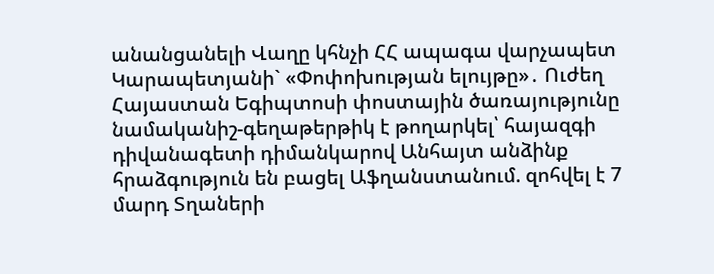անանցանելի Վաղը կհնչի ՀՀ ապագա վարչապետ Կարապետյանի` «Փոփոխության ելույթը»․ Ուժեղ Հայաստան Եգիպտոսի փոստային ծառայությունը նամականիշ-գեղաթերթիկ է թողարկել՝ հայազգի դիվանագետի դիմանկարով Անհայտ անձինք հրաձգություն են բացել Աֆղանստանում. զոհվել է 7 մարդ Տղաների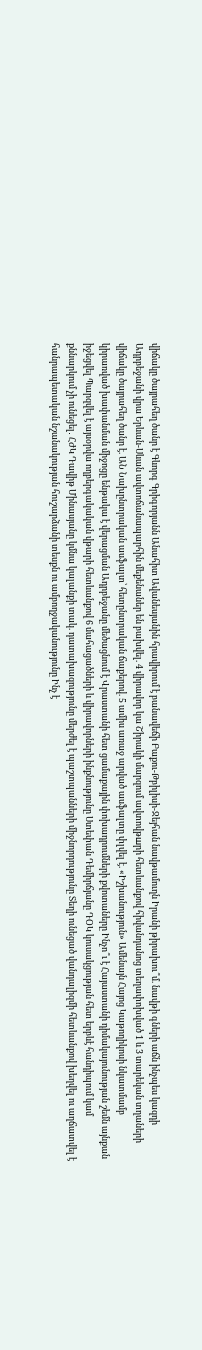վիճակը ծայրահեղ ծանր է Գևորգ Գրիգորյանն Անահիտ Ավանեսյանին հրավիրում է բանավեճի Բաքու-Թբիլիսի-Ջեյհան նավթամուղն Իրանի թիրախու՞մ. նավթի գների աճն ինչպես կազդի Ադրբեջանի վրա Երևան-Սևան ավտոճանապարհին մեքենաներ են բախվել. 4 վիրավոր կա Շիրակի մարզում ավտովթшրի հետևանքով հիվանդանոց տեղափոխված 1 և 3 տարեկան տղաների վիճակը ծայրահեղ ծանր է. ԱՆ Նախընտրական ասֆալտ՝ հետընտրական ճաքերով. 5 ամիս առաջ արված ասֆալտը փլվել է. «Իշխանություն» Ամենայն Հայոց Կաթողիկոսի նկատմամբ կիրառված խափանման միջոցը ենթակա է վերացման Ադրբեջանը մեծացնում է Վրաստանի հետ ցամաքային փոխադրումների քվոտաները Ինչո՞ւ է Հայաստանի դիմակայունության շեմն այնքան իջեցվել Պարզվել է այսօրվա ողբերգակական վթարի հետևանքով 6 մահացածների և վիրավորների ինքնությունը Ստեփան Դեմիրճյանը ԴՕԿ կուսակցության հետ երբևէ հանդիպում կամ քննարկում չի ունեցել․ ՀԺԿ Դավիթ Մինասյանը կմնա կալանքի տակ. դատախազությունը մերժել է պաշտպանների միջնորդությունը Տեղի ունեցած վանդալիզմի հետևանքով խեղվել ու աղճատվել է հանրապետական նշանակության հուշարձանի տեսքն ու ամբողջականությունը Ինչ է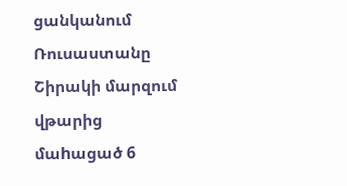ցանկանում Ռուսաստանը Շիրակի մարզում վթարից մաhացած 6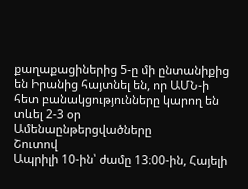քաղաքացիներից 5-ը մի ընտանիքից են Իրանից հայտնել են, որ ԱՄՆ-ի հետ բանակցությունները կարող են տևել 2-3 օր
Ամենաընթերցվածները
Շուտով
Ապրիլի 10-ին՝ ժամը 13։00-ին, Հայելի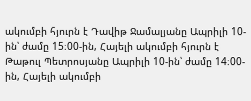ակումբի հյուրն է Դավիթ Ջամալյանը Ապրիլի 10-ին՝ ժամը 15։00-ին, Հայելի ակումբի հյուրն է Թաթուլ Պետրոսյանը Ապրիլի 10-ին՝ ժամը 14։00-ին, Հայելի ակումբի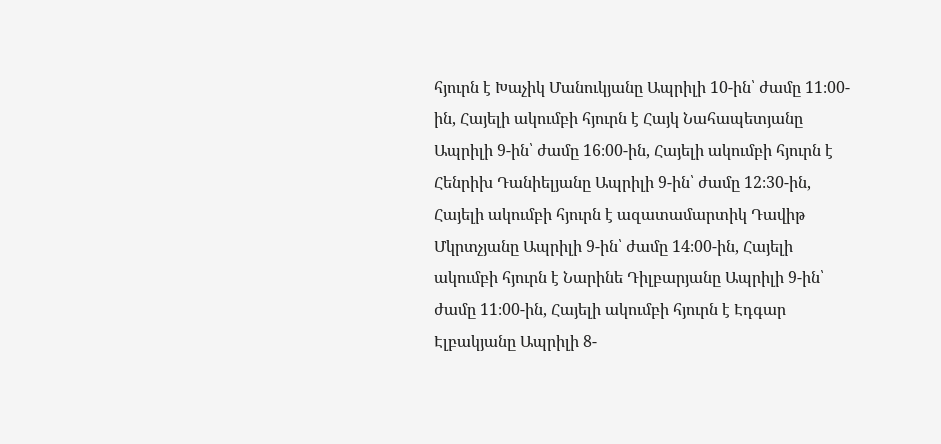հյուրն է Խաչիկ Մանուկյանը Ապրիլի 10-ին՝ ժամը 11։00-ին, Հայելի ակումբի հյուրն է Հայկ Նահապետյանը Ապրիլի 9-ին՝ ժամը 16։00-ին, Հայելի ակումբի հյուրն է Հենրիխ Դանիելյանը Ապրիլի 9-ին՝ ժամը 12։30-ին, Հայելի ակումբի հյուրն է ազատամարտիկ Դավիթ Մկրտչյանը Ապրիլի 9-ին՝ ժամը 14։00-ին, Հայելի ակումբի հյուրն է Նարինե Դիլբարյանը Ապրիլի 9-ին՝ ժամը 11։00-ին, Հայելի ակումբի հյուրն է Էդգար Էլբակյանը Ապրիլի 8-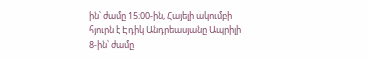ին՝ ժամը 15։00-ին, Հայելի ակումբի հյուրն է Էդիկ Անդրեասյանը Ապրիլի 8-ին՝ ժամը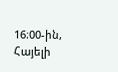16։00-ին, Հայելի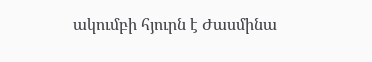ակումբի հյուրն է Ժասմինա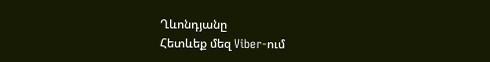Ղևոնդյանը
Հետևեք մեզ Viber-ում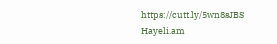https://cutt.ly/5wn8sJBS
Hayeli.am